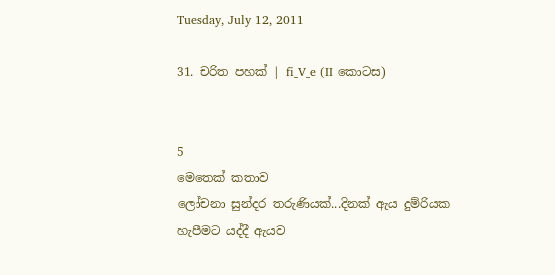Tuesday, July 12, 2011

31. චරිත පහක් | fi_V_e (II කොටස)


5
මෙතෙක් කතාව
ලෝචනා සුන්දර තරුණියක්...දිනක් ඇය දුම්රියක හැපීමට යද්දී ඇයව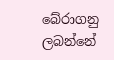බේරාගනු ලබන්නේ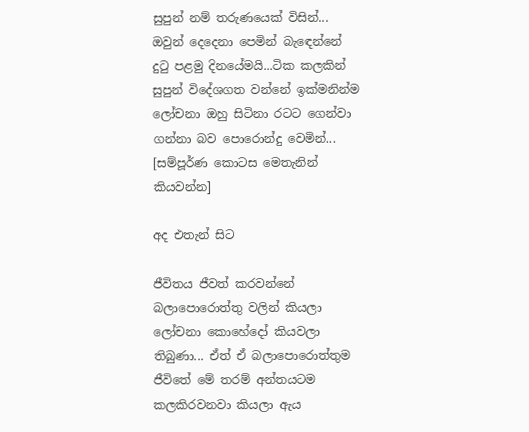සුපුන් නම් තරුණයෙක් විසින්... ඔවුන් දෙදෙනා පෙමින් බැ‍ඳෙන්නේ දු‍ටු පළමු දිනයේමයි...ටික කලකින් සුපුන් විදේශගත වන්නේ ඉක්මනින්ම ලෝචනා ඔහු සිටිනා රටට ගෙන්වා ගන්නා බව පොරොන්දු වෙමින්...
[සම්පූර්ණ කොටස මෙතැනින් කියවන්න]

අද එතැන් සිට

ජීවිතය ජීවත් කරවන්නේ බලාපොරොත්තු වලින් කියලා ලෝචනා කොහේදෝ කියවලා තිබුණා... ඒත් ඒ බලාපොරොත්තුම ජීවිතේ මේ තරම් අන්තයටම කලකිරවනවා කියලා ඇය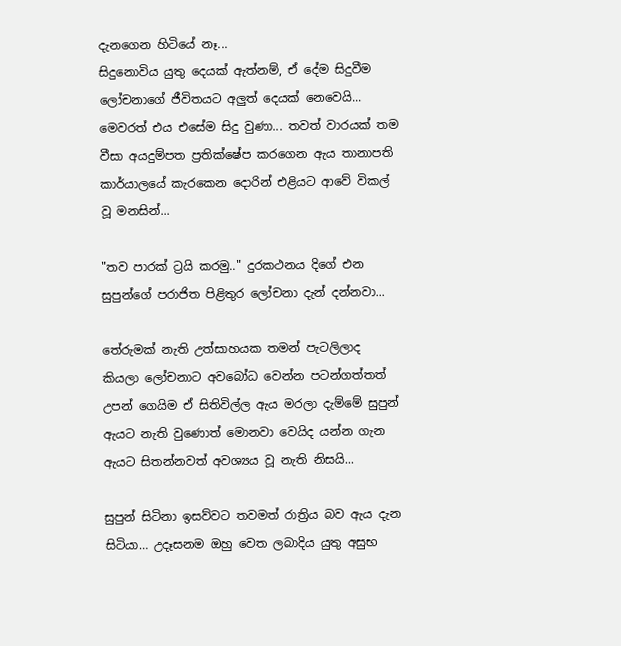දැනගෙන හිටියේ නෑ...
සිදුනොවිය යුතු දෙයක් ඇත්නම්, ඒ දේම සිදුවීම ලෝචනාගේ ජීවිතයට අලුත් දෙයක් නෙවෙයි... මෙවරත් එය එසේම සිදු වුණා... තවත් වාරයක් තම වීසා අයදුම්පත ප්‍රතික්ෂේප කරගෙන ඇය තානාපති කාර්යාලයේ කැරකෙන දොරින් එළියට ආවේ විකල් වූ මනසින්...

"තව පාරක් ට්‍රයි කරමු.." දුරකථනය දිගේ එන සුපුන්ගේ පරාජිත පිළිතුර ලෝචනා දැන් දන්නවා...

තේරුමක් නැති උත්සාහයක තමන් පැටලිලාද කියලා ලෝචනාට අවබෝධ වෙන්න පටන්ගත්තත් උපන් ගෙයිම ඒ සිතිවිල්ල ඇය මරලා දැම්මේ සුපුන් ඇයට නැති වුණොත් මොනවා වෙයිද යන්න ගැන ඇයට සිතන්නවත් අවශ්‍යය වූ නැති නිසයි...

සුපුන් සිටිනා ඉසව්වට තවමත් රාත්‍රිය බව ඇය දැන සිටියා… උදෑසනම ඔහු වෙත ලබාදිය යුතු අසුභ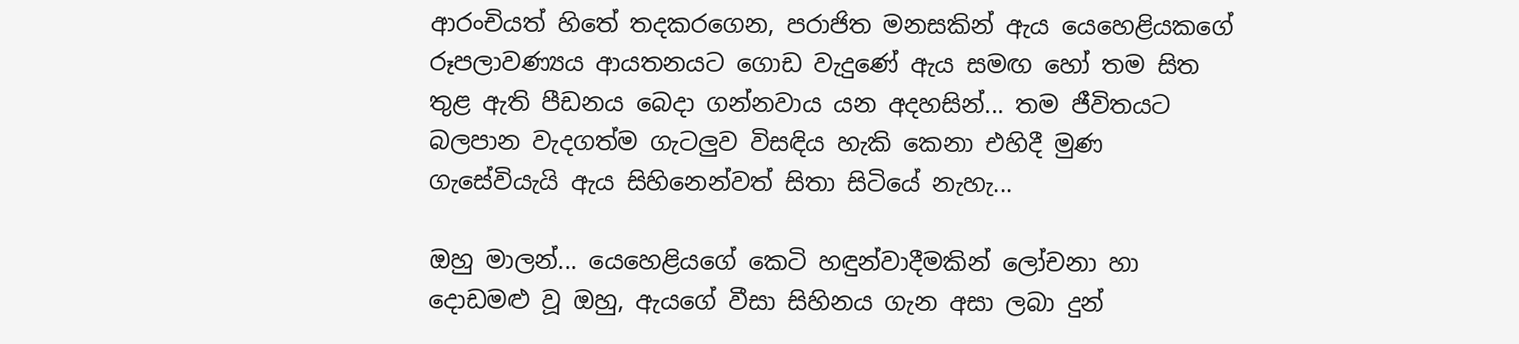ආරංචියත් හිතේ තදකරගෙන, පරාජිත මනසකින් ඇය යෙහෙළියකගේ රූපලාවණ්‍යය ආයතනයට ගොඩ වැදුණේ ඇය සමඟ හෝ තම සිත තුළ ඇති පීඩනය බෙදා ගන්නවාය යන අදහසින්... තම ජීවිතයට බලපාන වැදගත්ම ගැටලුව විසඳිය හැකි කෙනා එහිදී මුණ ගැසේවියැයි ඇය සිහිනෙන්වත් සිතා සිටියේ නැහැ...

ඔහු මාලන්... යෙහෙළියගේ කෙටි හඳුන්වාදීමකින් ලෝචනා හා දොඩමළු වූ ඔහු, ඇයගේ වීසා සිහිනය ගැන අසා ලබා දුන්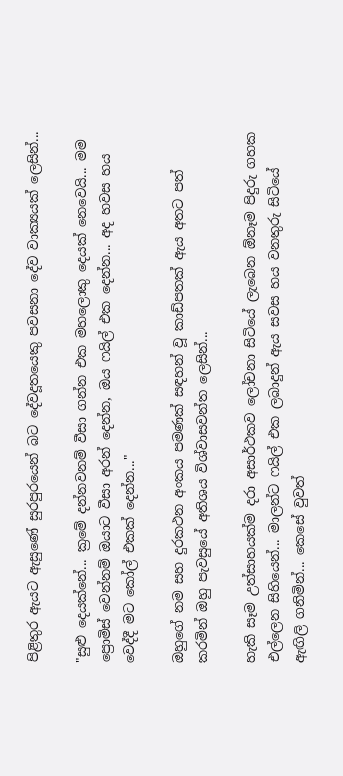පිළිතුර ඇයට ඇසුණේ සුරපුරයෙන් බට දේවදූතයෙකු පවසනා දේව වාක්‍යයක් ලෙසින්...

"සුළු දෙයක්නේ... ක්‍රමේ දන්නවනම් වීසා ගන්න එක මහලොකු දෙයක් නෙවෙයි... මම ප්‍රොමිස් වෙන්නම් ඔයාට වීසා අරන් දෙන්න, ඔය ෆයිල් එක දෙන්න... අද හවස හය වෙද්දී මට කෝල් එකක් දෙන්න..."

ඔහුගේ නම සහ දුරකථන අංකය පමණක් සඳහන් වූ කාඩ්පතක් ඇය අතට පත් කරමින් ඔහු පැවසුයේ අතිශය විශ්වාසවන්ත ලෙසින්...

හැකි සෑම උත්සාහයක්ම දරා අසාර්ථකව ලෝචනා සිටියේ ලැබෙන ඕනෑම පිදුරු ගහක එල්ලෙන සිහියෙන්... මාලන්ට ෆයිල් එක ලබාදුන් ඇය සවස හය වනතුරු සිටියේ ඇඟිලි ගනිමින්... කෙසේ වුවත්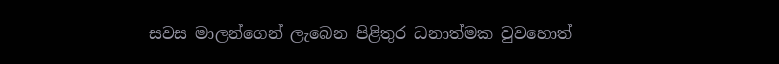සවස මාලන්ගෙන් ලැබෙන පිළිතුර ධනාත්මක වුවහොත්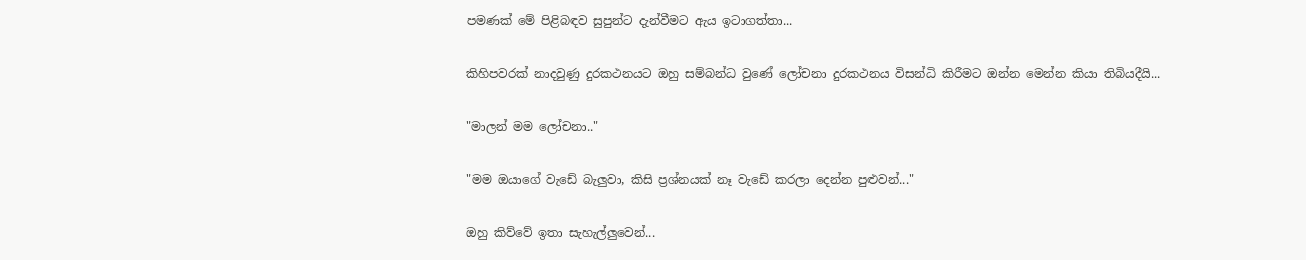පමණක් මේ පිළිබඳව සුපුන්ට දැන්වීමට ඇය ඉටාගත්තා...

කිහිපවරක් නාදවුණු දුරකථනයට ඔහු සම්බන්ධ වුණේ ලෝචනා දුරකථනය විසන්ධි කිරීමට ඔන්න මෙන්න කියා තිබියදීයි...

"මාලන් මම ලෝචනා.."

"මම ඔයාගේ වැඩේ බැලුවා, කිසි ප්‍රශ්නයක් නෑ වැඩේ කරලා දෙන්න පුළුවන්..."

ඔහු කිව්වේ ඉතා සැහැල්ලුවෙන්...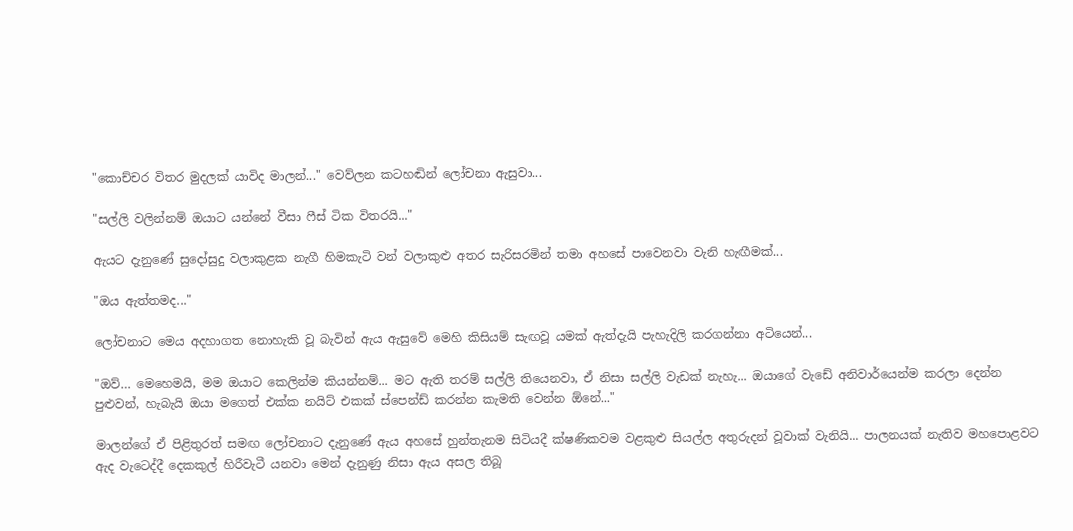"කොච්චර විතර මුදලක් යාවිද මාලන්..." වෙව්ලන කටහඬින් ලෝචනා ඇසුවා...

"සල්ලි වලින්නම් ඔයාට යන්නේ වීසා ෆීස් ටික විතරයි..."

ඇයට දැනුණේ සුදෝසුදු වලාකුළක නැගී හිමකැටි වන් වලාකුළු අතර සැරිසරමින් තමා අහසේ පාවෙනවා වැනි හැඟීමක්...

"ඔය ඇත්තමද..."

ලෝචනාට මෙය අදහාගත නොහැකි වූ බැවින් ඇය ඇසුවේ මෙහි කිසියම් සැඟවූ යමක් ඇත්දැයි පැහැදිලි කරගන්නා අටියෙන්...

"ඔව්… මෙහෙමයි, මම ඔයාට කෙලින්ම කියන්නම්... මට ඇති තරම් සල්ලි තියෙනවා, ඒ නිසා සල්ලි වැඩක් නැහැ... ඔයාගේ වැඩේ අනිවාර්යෙන්ම කරලා දෙන්න පුළුවන්, හැබැයි ඔයා මගෙත් එක්ක නයිට් එකක් ස්පෙන්ඩ් කරන්න කැමති වෙන්න ඕනේ..."

මාලන්ගේ ඒ පිළිතුරත් සමඟ ලෝචනාට දැනුණේ ඇය අහසේ හුන්තැනම සිටියදී ක්ෂණිකවම වළකුළු සියල්ල අතුරුදන් වූවාක් වැනියි... පාලනයක් නැතිව මහපොළවට ඇද වැටෙද්දී දෙකකුල් හිරීවැටී යනවා මෙන් දැනුණු නිසා ඇය අසල තිබූ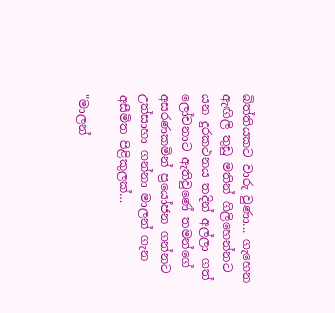බිත්තියකට වාරු වුණා... ගැහෙන ඇඟිලි තුඩු මතින් ගිලිහෙන්නට යන දුරකථනය තදින් අල්ලා ගත් ලෝචනාට ඇතිවුණේ තමන්ගේ අසරණකමින් ප්‍රයෝජන ගන්නට උත්සාහා ගන්නා මාලන් ගැන අසීමිත පිළිකුලක්…

"මාලන්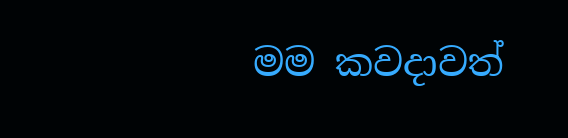මම කවදාවත්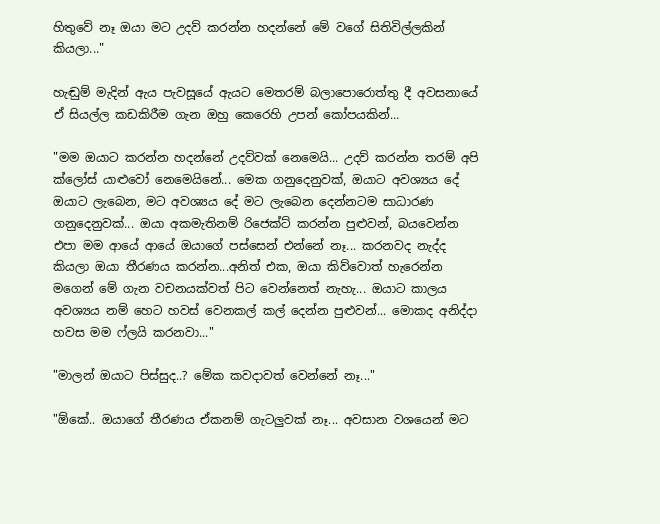හිතුවේ නෑ ඔයා මට උදව් කරන්න හදන්නේ මේ වගේ සිතිවිල්ලකින් කියලා..."

හැඬුම් මැදින් ඇය පැවසූයේ ඇයට මෙතරම් බලාපොරොත්තු දී අවසනායේ ඒ සියල්ල කඩකිරීම ගැන ඔහු කෙරෙහි උපන් කෝපයකින්...

"මම ඔයාට කරන්න හදන්නේ උදව්වක් නෙමෙයි... උදව් කරන්න තරම් අපි ක්ලෝස් යාළුවෝ නෙමෙයිනේ... මෙක ගනුදෙනුවක්, ඔයාට අවශ්‍යය දේ ඔයාට ලැබෙන, මට අවශ්‍යය දේ මට ලැබෙන දෙන්නටම සාධාරණ ගනුදෙනුවක්... ඔයා අකමැතිනම් රිජෙක්ට් කරන්න පුළුවන්, බයවෙන්න එපා මම ආයේ ආයේ ඔයාගේ පස්සෙන් එන්නේ නෑ... කරනවද නැද්ද කියලා ඔයා තීරණය කරන්න...අනිත් එක, ඔයා කිව්වොත් හැරෙන්න මගෙන් මේ ගැන වචනයක්වත් පිට වෙන්නෙත් නැහැ... ඔයාට කාලය අවශ්‍යය නම් හෙට හවස් වෙනකල් කල් දෙන්න පුළුවන්... මොකද අනිද්දා හවස මම ෆ්ලයි කරනවා..."

"මාලන් ඔයාට පිස්සුද..? මේක කවදාවත් වෙන්නේ නෑ..."

"ඕකේ.. ඔයාගේ තීරණය ඒකනම් ගැටලුවක් නෑ... අවසාන වශයෙන් මට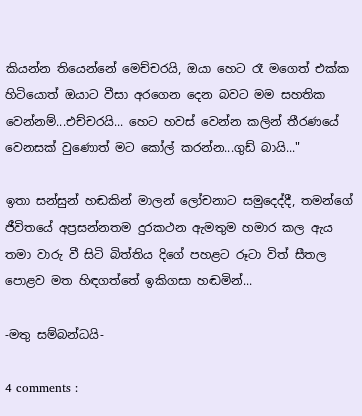කියන්න තියෙන්නේ මෙච්චරයි, ඔයා හෙට රෑ මගෙත් එක්ක හිටියොත් ඔයාට වීසා අරගෙන දෙන බවට මම සහතික වෙන්නම්...එච්චරයි... හෙට හවස් වෙන්න කලින් තීරණයේ වෙනසක් වුණොත් මට කෝල් කරන්න...ගුඩ් බායි..."

ඉතා සන්සුන් හඬකින් මාලන් ලෝචනාට සමුදෙද්දී, තමන්ගේ ජීවිතයේ අප්‍රසන්නතම දුරකථන ඇමතුම හමාර කල ඇය තමා වාරු වී සිටි බිත්තිය දිගේ පහළට රූටා විත් සීතල පොළව මත හිඳගත්තේ ඉකිගසා හඬමින්...

-මතු සම්බන්ධයි-

4 comments :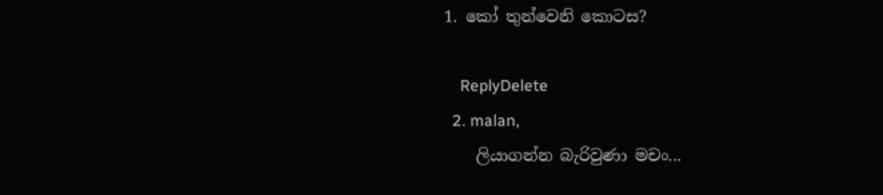1. කෝ තුන්වෙනි කොටස?

    ReplyDelete
  2. malan,
    ලියාගන්න බැරිවුණා මචං...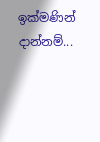ඉක්මණින් දාන්නම්...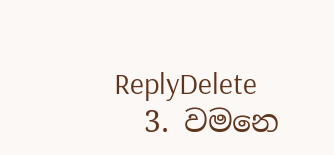ReplyDelete
  3. වමනෙ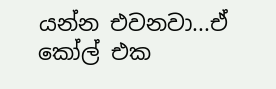යන්න එවනවා...ඒ කෝල් එක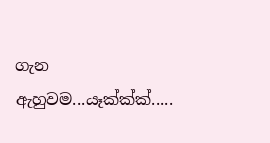ගැන ඇහුවම...යෑක්ක්ක්.....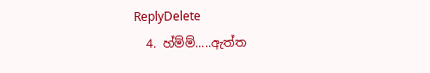ReplyDelete
  4. හ්ම්ම්.....ඇත්ත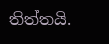තිත්තයි.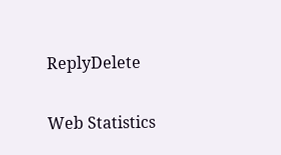ReplyDelete

Web Statistics